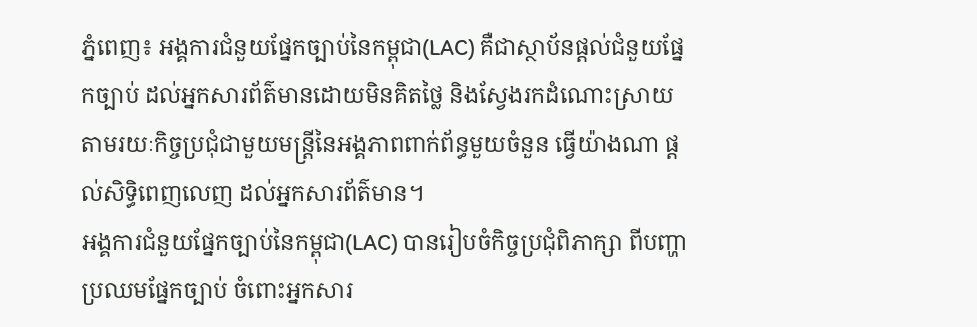ភ្នំពេញ៖ អង្គការជំនួយផ្នែកច្បាប់នៃកម្ពុជា(LAC) គឺជាស្ថាប័នផ្ដល់ជំនួយផ្នែកច្បាប់ ដល់អ្នកសារព័ត៌មានដោយមិនគិតថ្លៃ និងស្វែងរកដំណោះស្រាយ តាមរយៈកិច្ចប្រជុំជាមួយមន្ត្រីនៃអង្គភាពពាក់ព័ន្ធមួយចំនួន ធ្វើយ៉ាងណា ផ្ដល់សិទ្ធិពេញលេញ ដល់អ្នកសារព័ត៌មាន។
អង្គការជំនួយផ្នែកច្បាប់នៃកម្ពុជា(LAC) បានរៀបចំកិច្ចប្រជុំពិភាក្សា ពីបញ្ហាប្រឈមផ្នែកច្បាប់ ចំពោះអ្នកសារ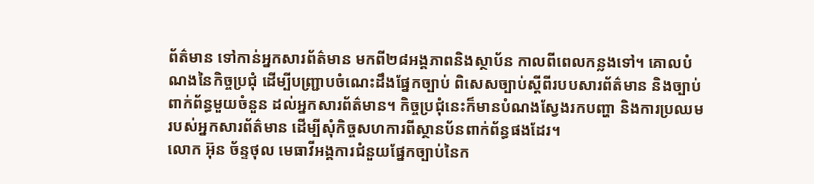ព័ត៌មាន ទៅកាន់អ្នកសារព័ត៌មាន មកពី២៨អង្គភាពនិងស្ថាប័ន កាលពីពេលកន្លងទៅ។ គោលបំណងនៃកិច្ចប្រជុំ ដើម្បីបញ្ជ្រាបចំណេះដឹងផ្នែកច្បាប់ ពិសេសច្បាប់ស្ដីពីរបបសារព័ត៌មាន និងច្បាប់ពាក់ព័ន្ធមួយចំនួន ដល់អ្នកសារព័ត៌មាន។ កិច្ចប្រជុំនេះក៏មានបំណងស្វែងរកបញ្ហា និងការប្រឈមរបស់អ្នកសារព័ត៌មាន ដើម្បីសុំកិច្ចសហការពីស្ថានប័នពាក់ព័ន្ធផងដែរ។
លោក អ៊ុន ច័ន្ទថុល មេធាវីអង្គការជំនួយផ្នែកច្បាប់នៃក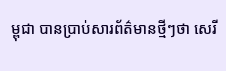ម្ពុជា បានប្រាប់សារព័ត៌មានថ្មីៗថា សេរី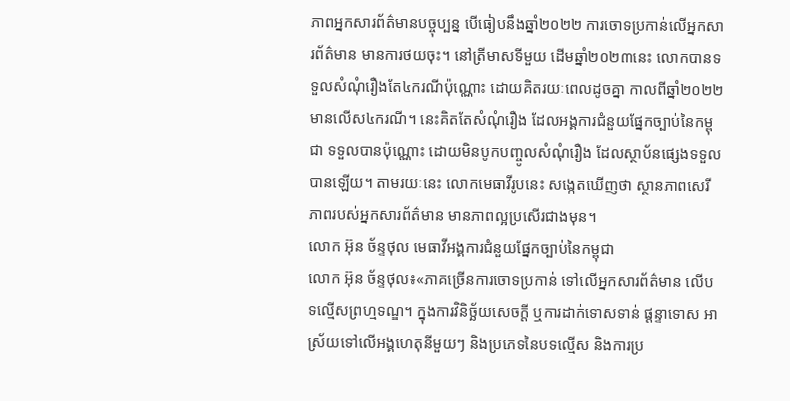ភាពអ្នកសារព័ត៌មានបច្ចុប្បន្ន បើធៀបនឹងឆ្នាំ២០២២ ការចោទប្រកាន់លើអ្នកសារព័ត៌មាន មានការថយចុះ។ នៅត្រីមាសទីមួយ ដើមឆ្នាំ២០២៣នេះ លោកបានទទួលសំណុំរឿងតែ៤ករណីប៉ុណ្ណោះ ដោយគិតរយៈពេលដូចគ្នា កាលពីឆ្នាំ២០២២ មានលើស៤ករណី។ នេះគិតតែសំណុំរឿង ដែលអង្គការជំនួយផ្នែកច្បាប់នៃកម្ពុជា ទទួលបានប៉ុណ្ណោះ ដោយមិនបូកបញ្ចូលសំណុំរឿង ដែលស្ថាប័នផ្សេងទទួលបានឡើយ។ តាមរយៈនេះ លោកមេធាវីរូបនេះ សង្កេតឃើញថា ស្ថានភាពសេរីភាពរបស់អ្នកសារព័ត៌មាន មានភាពល្អប្រសើរជាងមុន។
លោក អ៊ុន ច័ន្ទថុល មេធាវីអង្គការជំនួយផ្នែកច្បាប់នៃកម្ពុជា
លោក អ៊ុន ច័ន្ទថុល៖«ភាគច្រើនការចោទប្រកាន់ ទៅលើអ្នកសារព័ត៌មាន លើបទល្មើសព្រហ្មទណ្ឌ។ ក្នុងការវិនិច្ឆ័យសេចក្ដី ឬការដាក់ទោសទាន់ ផ្ដន្ទាទោស អាស្រ័យទៅលើអង្គហេតុនីមួយៗ និងប្រភេទនៃបទល្មើស និងការប្រ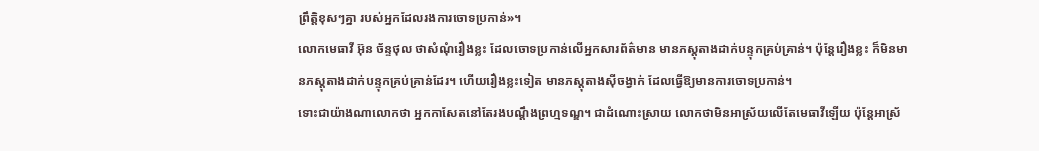ព្រឹត្តិខុសៗគ្នា របស់អ្នកដែលរងការចោទប្រកាន់»។
លោកមេធាវី អ៊ុន ច័ន្ទថុល ថាសំណុំរឿងខ្លះ ដែលចោទប្រកាន់លើអ្នកសារព័ត៌មាន មានភស្តុតាងដាក់បន្ទុកគ្រប់គ្រាន់។ ប៉ុន្តែរឿងខ្លះ ក៏មិនមានភស្ដុតាងដាក់បន្ទុកគ្រប់គ្រាន់ដែរ។ ហើយរឿងខ្លះទៀត មានភស្ដុតាងស៊ីចង្វាក់ ដែលធ្វើឱ្យមានការចោទប្រកាន់។
ទោះជាយ៉ាងណាលោកថា អ្នកកាសែតនៅតែរងបណ្ដឹងព្រហ្មទណ្ឌ។ ជាដំណោះស្រាយ លោកថាមិនអាស្រ័យលើតែមេធាវីឡើយ ប៉ុន្តែអាស្រ័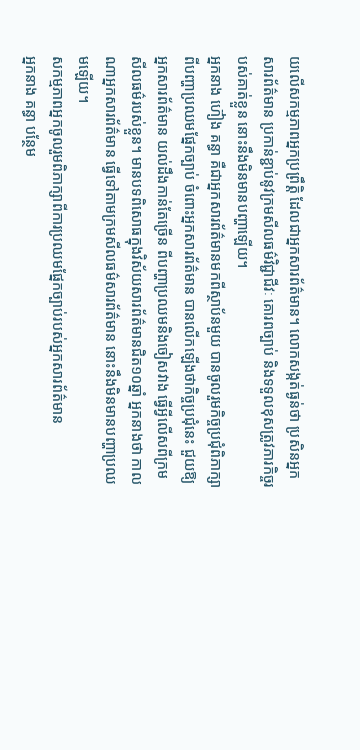យលើសកម្មភាពអ្នកប្រព្រឹត្តិ ដែលជាអ្នកសារព័ត៌មាន។ លោកសង្កត់ធ្ងន់ថា ប្រសិនអ្នកសារព័ត៌មាន ប្រកាន់ខ្ជាប់នូវក្រមសីលធម៌វិជ្ជាជីវៈ គោរពច្បាប់ និងទទួលខុសត្រូវភារកិច្ចរបស់គាត់ខ្លួន នោះនឹងមិនមានបញ្ហាឡើយ។
អ្នកនាង ហ៊ៀង គន្ធា គឺជាអ្នកសារព័ត៌មានមកពីស្ថាប័នមួយ បានចូលរួមកិច្ចប្រជុំពិភាក្សា ពីបញ្ហាប្រឈមផ្នែកច្បាប់ ចំពោះអ្នកសារព័ត៌មាន បានលើកឡើងថាកិច្ចប្រជុំនេះ ជួយឱ្យអ្នកសារព័ត៌មាន យល់ដឹងកាន់តែច្រើន ពីបញ្ហាប្រឈមនិងចៀសវាង ធ្វើអ្វីលើសពីក្រមសីលធម៌របស់ខ្លួន។ មានបទពិសោធក្នុងវិស័យសារព័ត៌មានជិត១០ឆ្នាំ អ្នកនាងថា កាលណាអ្នកសារព័ត៌មាន ធ្វើទៅតាមក្រមសីលធម៌សារព័ត៌មាន នោះនឹងមិនមានបញ្ហាប្រឈមឡើយ។
សកម្មភាពអ្នកចូលរួមពិភាក្សាពីការប្រឈមផ្នែកច្បាប់របស់អ្នកសារព័ត៌មាន
អ្នកនាង គន្ធា បន្ថែម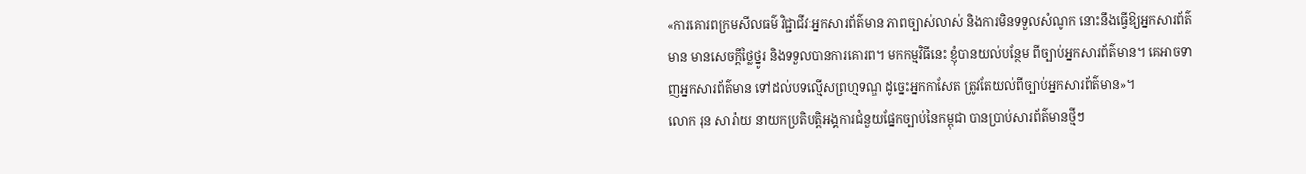«ការគោរពក្រមសីលធម៌ វិជ្ជាជីវៈអ្នកសារព័ត៌មាន ភាពច្បាស់លាស់ និងការមិនទទួលសំណូក នោះនឹងធ្វើឱ្យអ្នកសារព័ត៌មាន មានសេចក្ដីថ្លៃថ្នូរ និងទទួលបានការគោរព។ មកកម្មវិធីនេះ ខ្ញុំបានយល់បន្ថែម ពីច្បាប់អ្នកសារព័ត៌មាន។ គេអាចទាញអ្នកសារព័ត៌មាន ទៅដល់បទល្មើសព្រហ្មទណ្ឌ ដូច្នេះអ្នកកាសែត ត្រូវតែយល់ពីច្បាប់អ្នកសារព័ត៌មាន»។
លោក រុន សារ៉ាយ នាយកប្រតិបត្តិអង្គការជំនួយផ្នែកច្បាប់នៃកម្ពុជា បានប្រាប់សារព័ត៌មានថ្មីៗ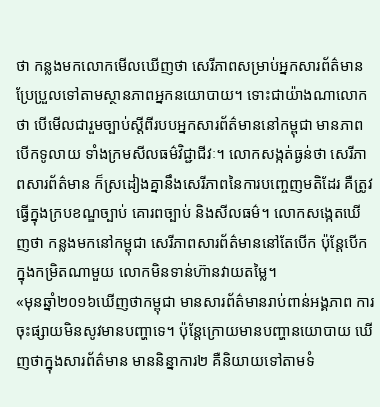ថា កន្លងមកលោកមើលឃើញថា សេរីភាពសម្រាប់អ្នកសារព័ត៌មាន ប្រែប្រួលទៅតាមស្ថានភាពអ្នកនយោបាយ។ ទោះជាយ៉ាងណាលោកថា បើមើលជារួមច្បាប់ស្ដីពីរបបអ្នកសារព័ត៌មាននៅកម្ពុជា មានភាពបើកទូលាយ ទាំងក្រមសីលធម៌វិជ្ជាជីវៈ។ លោកសង្កត់ធ្ងន់ថា សេរីភាពសារព័ត៌មាន ក៏ស្រដៀងគ្នានឹងសេរីភាពនៃការបញ្ចេញមតិដែរ គឺត្រូវធ្វើក្នុងក្របខណ្ឌច្បាប់ គោរពច្បាប់ និងសីលធម៌។ លោកសង្កេតឃើញថា កន្លងមកនៅកម្ពុជា សេរីភាពសារព័ត៌មាននៅតែបើក ប៉ុន្តែបើកក្នុងកម្រិតណាមួយ លោកមិនទាន់ហ៊ានវាយតម្លៃ។
«មុនឆ្នាំ២០១៦ឃើញថាកម្ពុជា មានសារព័ត៌មានរាប់ពាន់អង្គភាព ការចុះផ្សាយមិនសូវមានបញ្ហាទេ។ ប៉ុន្តែក្រោយមានបញ្ហានយោបាយ ឃើញថាក្នុងសារព័ត៌មាន មាននិន្នាការ២ គឺនិយាយទៅតាមទំ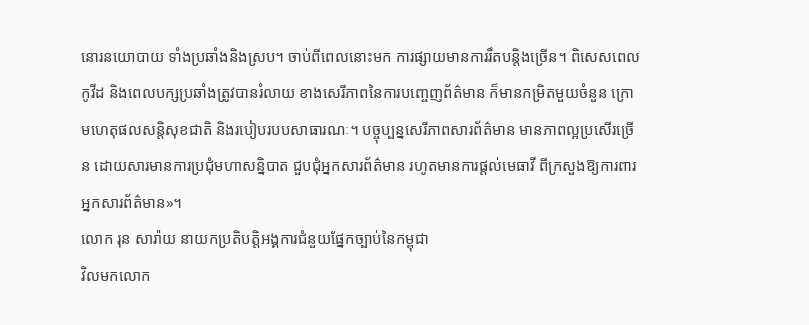នោរនយោបាយ ទាំងប្រឆាំងនិងស្រប។ ចាប់ពីពេលនោះមក ការផ្សាយមានការរឹតបន្តិងច្រើន។ ពិសេសពេលកូវីដ និងពេលបក្សប្រឆាំងត្រូវបានរំលាយ ខាងសេរីភាពនៃការបញ្ចេញព័ត៌មាន ក៏មានកម្រិតមួយចំនួន ក្រោមហេតុផលសន្តិសុខជាតិ និងរបៀបរបបសាធារណៈ។ បច្ចុប្បន្នសេរីភាពសារព័ត៌មាន មានភាពល្អប្រសើរច្រើន ដោយសារមានការប្រជុំមហាសន្និបាត ជួបជុំអ្នកសារព័ត៌មាន រហូតមានការផ្ដល់មេធាវី ពីក្រសួងឱ្យការពារអ្នកសារព័ត៌មាន»។
លោក រុន សារ៉ាយ នាយកប្រតិបត្តិអង្គការជំនួយផ្នែកច្បាប់នៃកម្ពុជា
វិលមកលោក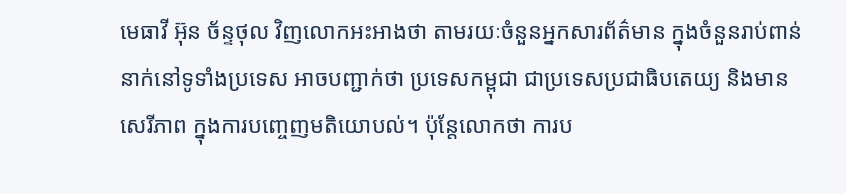មេធាវី អ៊ុន ច័ន្ទថុល វិញលោកអះអាងថា តាមរយៈចំនួនអ្នកសារព័ត៌មាន ក្នុងចំនួនរាប់ពាន់នាក់នៅទូទាំងប្រទេស អាចបញ្ជាក់ថា ប្រទេសកម្ពុជា ជាប្រទេសប្រជាធិបតេយ្យ និងមានសេរីភាព ក្នុងការបញ្ចេញមតិយោបល់។ ប៉ុន្តែលោកថា ការប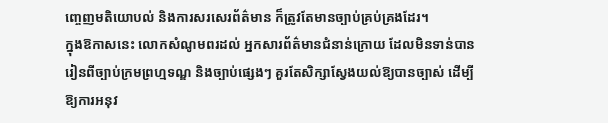ញ្ចេញមតិយោបល់ និងការសរសេរព័ត៌មាន ក៏ត្រូវតែមានច្បាប់គ្រប់គ្រងដែរ។
ក្នុងឱកាសនេះ លោកសំណូមពរដល់ អ្នកសារព័ត៌មានជំនាន់ក្រោយ ដែលមិនទាន់បានរៀនពីច្បាប់ក្រមព្រហ្មទណ្ឌ និងច្បាប់ផ្សេងៗ គួរតែសិក្សាស្វែងយល់ឱ្យបានច្បាស់ ដើម្បីឱ្យការអនុវ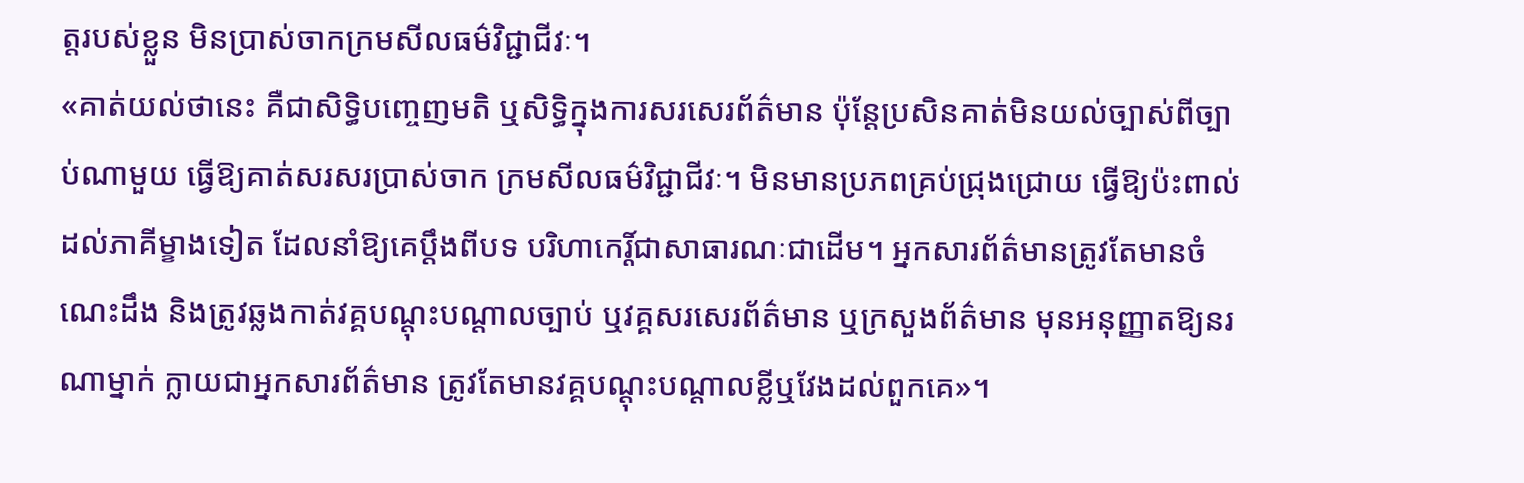ត្តរបស់ខ្លួន មិនប្រាស់ចាកក្រមសីលធម៌វិជ្ជាជីវៈ។
«គាត់យល់ថានេះ គឺជាសិទ្ធិបញ្ចេញមតិ ឬសិទ្ធិក្នុងការសរសេរព័ត៌មាន ប៉ុន្តែប្រសិនគាត់មិនយល់ច្បាស់ពីច្បាប់ណាមួយ ធ្វើឱ្យគាត់សរសរប្រាស់ចាក ក្រមសីលធម៌វិជ្ជាជីវៈ។ មិនមានប្រភពគ្រប់ជ្រុងជ្រោយ ធ្វើឱ្យប៉ះពាល់ដល់ភាគីម្ខាងទៀត ដែលនាំឱ្យគេប្ដឹងពីបទ បរិហាកេរ្ដិ៍ជាសាធារណៈជាដើម។ អ្នកសារព័ត៌មានត្រូវតែមានចំណេះដឹង និងត្រូវឆ្លងកាត់វគ្គបណ្ដុះបណ្ដាលច្បាប់ ឬវគ្គសរសេរព័ត៌មាន ឬក្រសួងព័ត៌មាន មុនអនុញ្ញាតឱ្យនរណាម្នាក់ ក្លាយជាអ្នកសារព័ត៌មាន ត្រូវតែមានវគ្គបណ្ដុះបណ្ដាលខ្លីឬវែងដល់ពួកគេ»។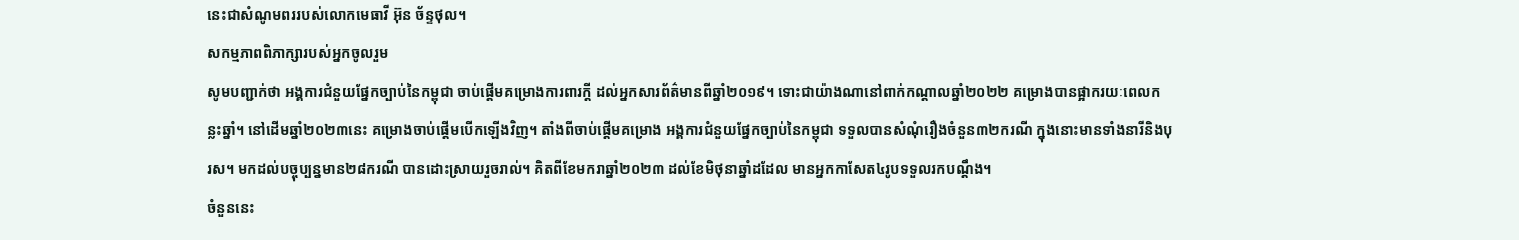នេះជាសំណូមពររបស់លោកមេធាវី អ៊ុន ច័ន្ទថុល។
សកម្មភាពពិភាក្សារបស់អ្នកចូលរួម
សូមបញ្ជាក់ថា អង្គការជំនួយផ្នែកច្បាប់នៃកម្ពុជា ចាប់ផ្ដើមគម្រោងការពារក្ដី ដល់អ្នកសារព័ត៌មានពីឆ្នាំ២០១៩។ ទោះជាយ៉ាងណានៅពាក់កណ្ដាលឆ្នាំ២០២២ គម្រោងបានផ្អាករយៈពេលកន្លះឆ្នាំ។ នៅដើមឆ្នាំ២០២៣នេះ គម្រោងចាប់ផ្ដើមបើកឡើងវិញ។ តាំងពីចាប់ផ្ដើមគម្រោង អង្គការជំនួយផ្នែកច្បាប់នៃកម្ពុជា ទទួលបានសំណុំរឿងចំនួន៣២ករណី ក្នុងនោះមានទាំងនារីនិងបុរស។ មកដល់បច្ចុប្បន្នមាន២៨ករណី បានដោះស្រាយរួចរាល់។ គិតពីខែមករាឆ្នាំ២០២៣ ដល់ខែមិថុនាឆ្នាំដដែល មានអ្នកកាសែត៤រូបទទួលរកបណ្ដឹង។
ចំនួននេះ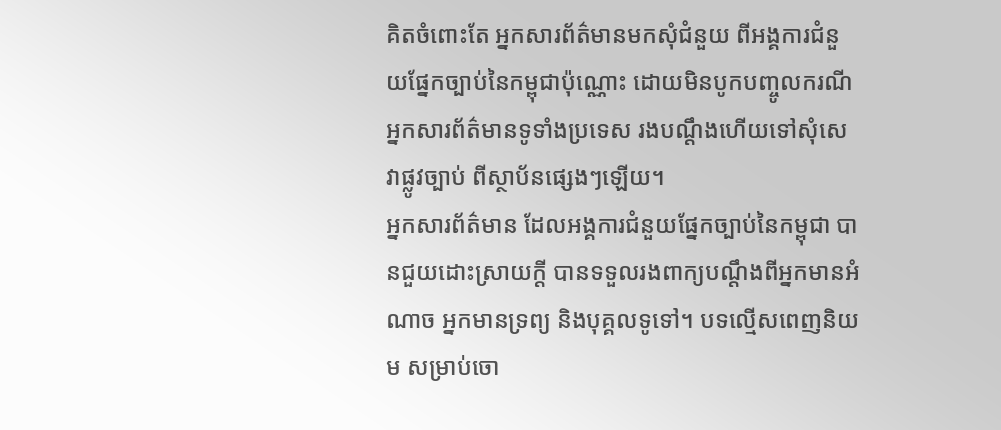គិតចំពោះតែ អ្នកសារព័ត៌មានមកសុំជំនួយ ពីអង្គការជំនួយផ្នែកច្បាប់នៃកម្ពុជាប៉ុណ្ណោះ ដោយមិនបូកបញ្ចូលករណី អ្នកសារព័ត៌មានទូទាំងប្រទេស រងបណ្ដឹងហើយទៅសុំសេវាផ្លូវច្បាប់ ពីស្ថាប័នផ្សេងៗឡើយ។
អ្នកសារព័ត៌មាន ដែលអង្គការជំនួយផ្នែកច្បាប់នៃកម្ពុជា បានជួយដោះស្រាយក្ដី បានទទួលរងពាក្យបណ្ដឹងពីអ្នកមានអំណាច អ្នកមានទ្រព្យ និងបុគ្គលទូទៅ។ បទល្មើសពេញនិយម សម្រាប់ចោ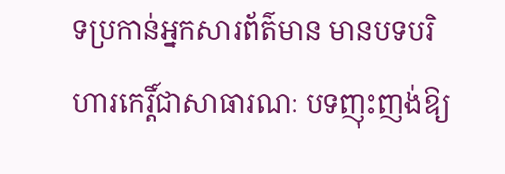ទប្រកាន់អ្នកសារព័ត៌មាន មានបទបរិហារកេរ្តិ៍ជាសាធារណៈ បទញុះញង់ឱ្យ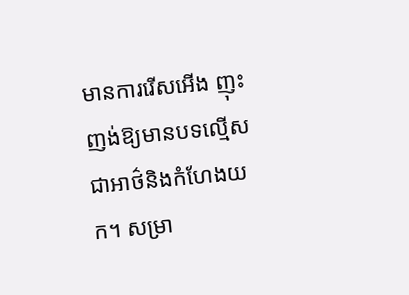មានការរើសអើង ញុះញង់ឱ្យមានបទល្មើសជាអាថ៌និងកំហែងយក។ សម្រា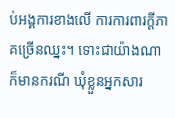ប់អង្គការខាងលើ ការការពារក្ដីភាគច្រើនឈ្នះ។ ទោះជាយ៉ាងណា ក៏មានករណី ឃុំខ្លួនអ្នកសារ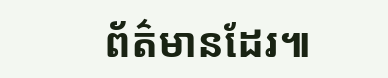ព័ត៌មានដែរ៕